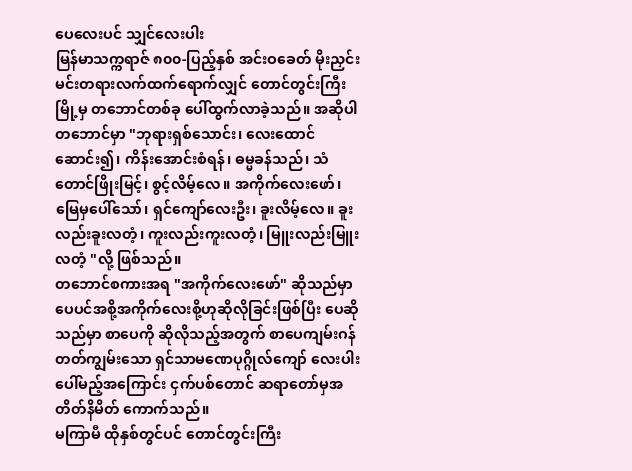ပေလေးပင် သျှင်လေးပါး
မြန်မာသက္ကရာဇ် ၈၀၀-ပြည့်နှစ် အင်းဝခေတ် မိုးညှင်းမင်းတရားလက်ထက်ရောက်လျှင် တောင်တွင်းကြီးမြို့မှ တဘောင်တစ်ခု ပေါ်ထွက်လာခဲ့သည်။ အဆိုပါတဘောင်မှာ "ဘုရားရှစ်သောင်း၊ လေးထောင်ဆောင်း၍၊ ကိန်းအောင်းစံရန်၊ ဓမ္မခန်သည်၊ သံတောင်ဖြိုးမြင့်၊ စွင့်လိမ့်လေ။ အကိုက်လေးဖော်၊ မြေမှပေါ်သော်၊ ရှင်ကျော်လေးဦး၊ ခူးလိမ့်လေ။ ခူးလည်းခူးလတံ့၊ ကူးလည်းကူးလတံ့၊ မြူးလည်းမြူးလတံ့ "လို့ ဖြစ်သည်။
တဘောင်စကားအရ "အကိုက်လေးဖော်" ဆိုသည်မှာ ပေပင်အစို့အကိုက်လေးစို့ဟုဆိုလိုခြင်းဖြစ်ပြီး ပေဆိုသည်မှာ စာပေကို ဆိုလိုသည့်အတွက် စာပေကျမ်းဂန်တတ်ကျွမ်းသော ရှင်သာမဏေပုဂ္ဂိုလ်ကျော် လေးပါး ပေါ်မည့်အကြောင်း ငှက်ပစ်တောင် ဆရာတော်မှအတိတ်နိမိတ် ကောက်သည်။
မကြာမီ ထိုနှစ်တွင်ပင် တောင်တွင်းကြီး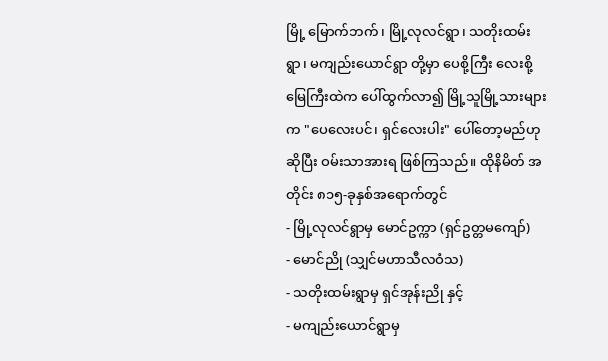မြို့ မြောက်ဘက်၊ မြို့လုလင်ရွာ၊ သတိုးထမ်းရွာ၊ မကျည်းယောင်ရွာ တို့မှာ ပေစို့ကြီး လေးစို့ မြေကြီးထဲက ပေါ်ထွက်လာ၍ မြို့သူမြို့သားများက "ပေလေးပင်၊ ရှင်လေးပါး" ပေါ်တော့မည်ဟုဆိုပြီး ဝမ်းသာအားရ ဖြစ်ကြသည်။ ထိုနိမိတ် အတိုင်း ၈၁၅-ခုနှစ်အရောက်တွင်
- မြို့လုလင်ရွာမှ မောင်ဥက္ကာ (ရှင်ဥတ္တမကျော်)
- မောင်ညို (သျှင်မဟာသီလဝံသ)
- သတိုးထမ်းရွာမှ ရှင်အုန်းညို နှင့်
- မကျည်းယောင်ရွာမှ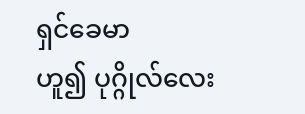ရှင်ခေမာ
ဟူ၍ ပုဂ္ဂိုလ်လေး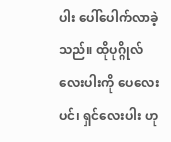ပါး ပေါ်ပေါက်လာခဲ့သည်။ ထိုပုဂ္ဂိုလ်လေးပါးကို ပေလေးပင်၊ ရှင်လေးပါး ဟု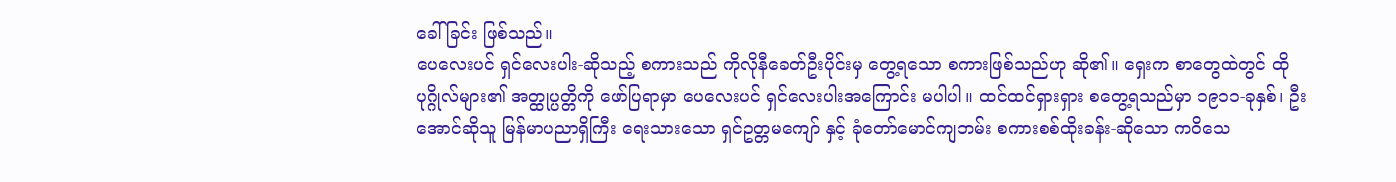ခေါ်ခြင်း ဖြစ်သည်။
ပေလေးပင် ရှင်လေးပါး-ဆိုသည့် စကားသည် ကိုလိုနီခေတ်ဦးပိုင်းမှ တွေ့ရသော စကားဖြစ်သည်ဟု ဆို၏။ ရှေးက စာတွေထဲတွင် ထိုပုဂ္ဂိုလ်များ၏ အတ္ထုပ္ပတ္တိကို ဖော်ပြရာမှာ ပေလေးပင် ရှင်လေးပါးအကြောင်း မပါပါ။ ထင်ထင်ရှားရှား စတွေ့ရသည်မှာ ၁၉၁၁-ခုနှစ်၊ ဦးအောင်ဆိုသူ မြန်မာပညာရှိကြီး ရေးသားသော ရှင်ဥတ္တမကျော် နှင့် ခုံတော်မောင်ကျဘမ်း စကားစစ်ထိုးခန်း-ဆိုသော ကဝိသေ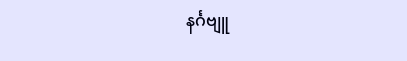နင်္ဂဗျူ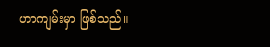ဟာကျမ်းမှာ ဖြစ်သည်။